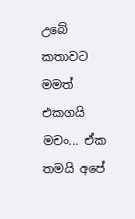උබේ කතාවට මමත් එකගයි මචං... ඒක තමයි අපේ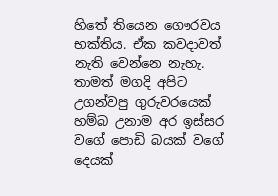හිතේ තියෙන ගෞරවය භක්තිය. ඒක කවදාවත් නැති වෙන්නෙ නැහැ. තාමත් මගදි අපිට උගන්වපු ගුරුවරයෙක් හම්බ උනාම අර ඉස්සර වගේ පොඩි බයක් වගේ දෙයක්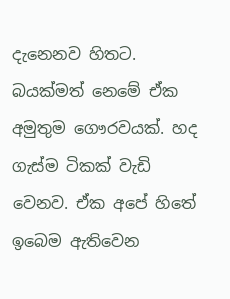දැනෙනව හිතට. බයක්මත් නෙමේ ඒක අමුතුම ගෞරවයක්. හද ගැස්ම ටිකක් වැඩි වෙනව. ඒක අපේ හිතේ ඉබෙම ඇතිවෙන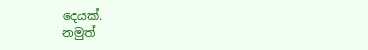දෙයක්.
නමුත්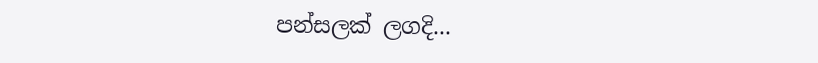පන්සලක් ලගදි...